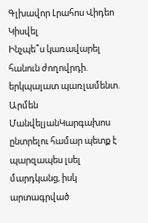Գլխավոր Լրահոս Վիդեո Կիսվել
Ինչպե՞ս կառավարել հանուն ժողովրդի. երկպալատ պառլամենտ. Արմեն ՄանվելյանԿարգախոս ընտրելու համար պետք է պարզապես լսել մարդկանց, իսկ արտագրված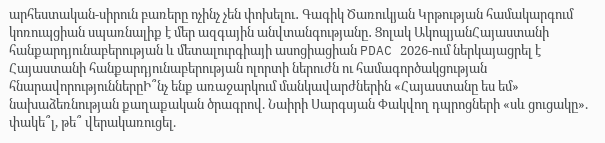արհեստական-սիրուն բառերը ոչինչ չեն փոխելու․ Գագիկ Ծառուկյան Կրթության համակարգում կոռուպցիան սպառնալիք է մեր ազգային անվտանգությանը․ Ցոլակ ԱկոպյանՀայաստանի հանքարդյունաբերության և մետալուրգիայի ասոցիացիան PDAC 2026-ում ներկայացրել է Հայաստանի հանքարդյունաբերության ոլորտի ներուժն ու համագործակցության հնարավորություններըԻ՞նչ ենք առաջարկում մանկավարժներին «Հայաստանը ես եմ» նախաձեռնության քաղաքական ծրագրով. Նաիրի Սարգսյան Փակվող դպրոցների «սև ցուցակը». փակե՞լ, թե՞ վերակառուցել.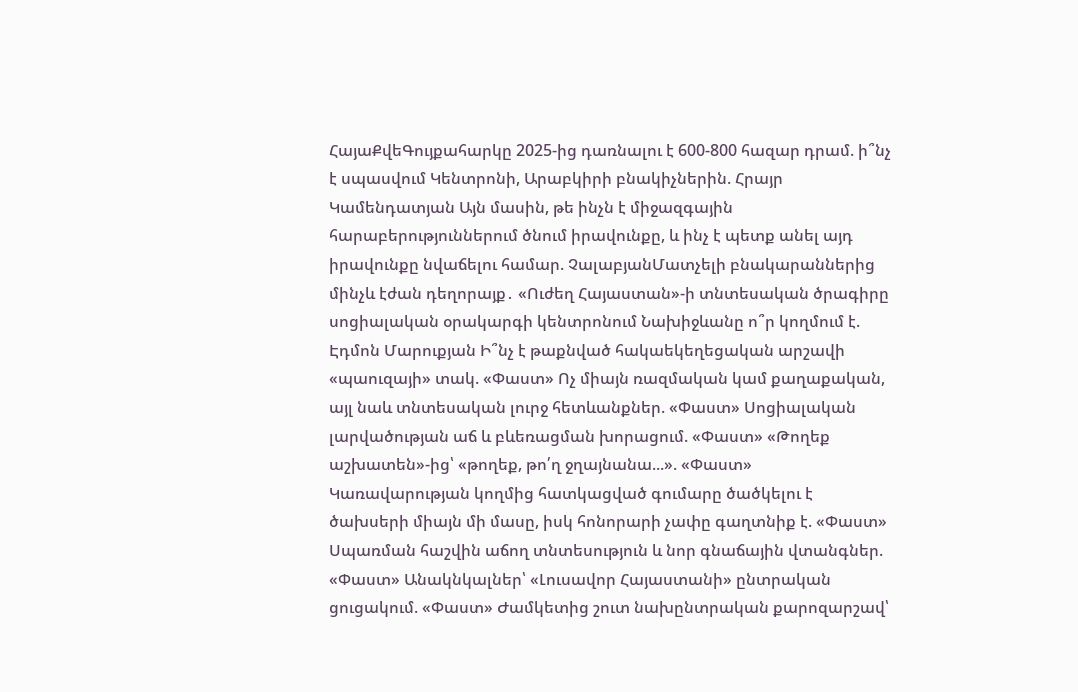ՀայաՔվեԳույքահարկը 2025-ից դառնալու է 600-800 հազար դրամ. ի՞նչ է սպասվում Կենտրոնի, Արաբկիրի բնակիչներին. Հրայր Կամենդատյան Այն մասին, թե ինչն է միջազգային հարաբերություններում ծնում իրավունքը, և ինչ է պետք անել այդ իրավունքը նվաճելու համար. ՉալաբյանՄատչելի բնակարաններից մինչև էժան դեղորայք․ «Ուժեղ Հայաստան»-ի տնտեսական ծրագիրը սոցիալական օրակարգի կենտրոնում Նախիջևանը ո՞ր կողմում է. Էդմոն Մարուքյան Ի՞նչ է թաքնված հակաեկեղեցական արշավի «պաուզայի» տակ. «Փաստ» Ոչ միայն ռազմական կամ քաղաքական, այլ նաև տնտեսական լուրջ հետևանքներ. «Փաստ» Սոցիալական լարվածության աճ և բևեռացման խորացում. «Փաստ» «Թողեք աշխատեն»-ից՝ «թողեք, թո՛ղ ջղայնանա...». «Փաստ» Կառավարության կողմից հատկացված գումարը ծածկելու է ծախսերի միայն մի մասը, իսկ հոնորարի չափը գաղտնիք է. «Փաստ» Սպառման հաշվին աճող տնտեսություն և նոր գնաճային վտանգներ. «Փաստ» Անակնկալներ՝ «Լուսավոր Հայաստանի» ընտրական ցուցակում. «Փաստ» Ժամկետից շուտ նախընտրական քարոզարշավ՝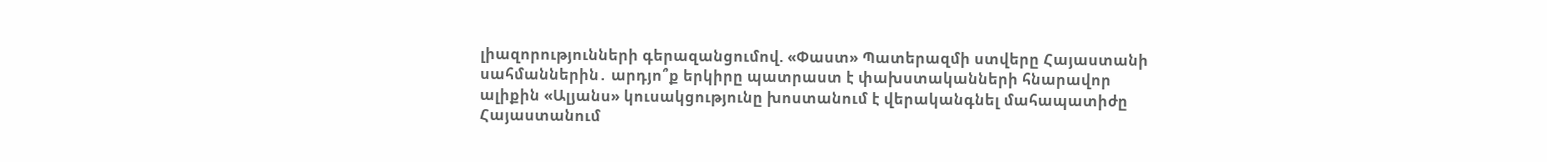լիազորությունների գերազանցումով. «Փաստ» Պատերազմի ստվերը Հայաստանի սահմաններին․ արդյո՞ք երկիրը պատրաստ է փախստականների հնարավոր ալիքին «Ալյանս» կուսակցությունը խոստանում է վերականգնել մահապատիժը Հայաստանում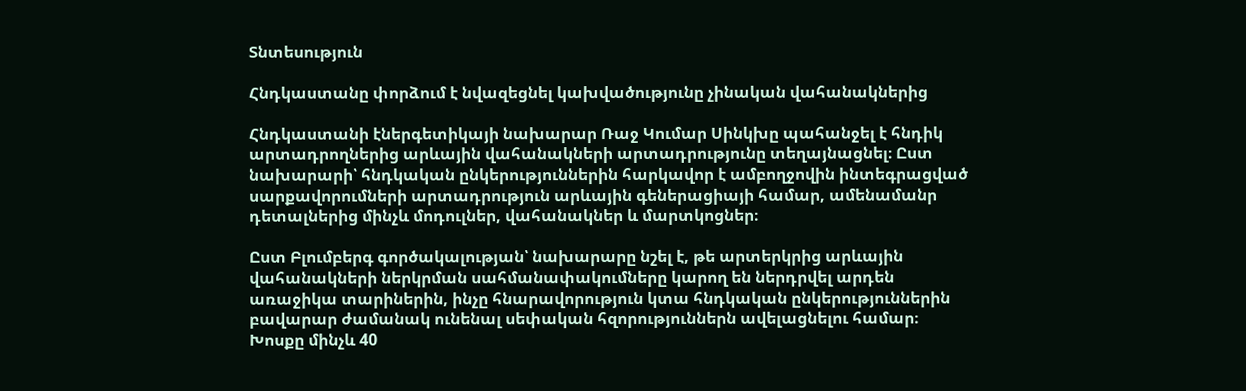Տնտեսություն

Հնդկաստանը փորձում է նվազեցնել կախվածությունը չինական վահանակներից

Հնդկաստանի էներգետիկայի նախարար Ռաջ Կումար Սինկխը պահանջել է հնդիկ արտադրողներից արևային վահանակների արտադրությունը տեղայնացնել։ Ըստ նախարարի՝ հնդկական ընկերություններին հարկավոր է ամբողջովին ինտեգրացված սարքավորումների արտադրություն արևային գեներացիայի համար, ամենամանր դետալներից մինչև մոդուլներ, վահանակներ և մարտկոցներ։

Ըստ Բլումբերգ գործակալության՝ նախարարը նշել է, թե արտերկրից արևային վահանակների ներկրման սահմանափակումները կարող են ներդրվել արդեն առաջիկա տարիներին, ինչը հնարավորություն կտա հնդկական ընկերություններին բավարար ժամանակ ունենալ սեփական հզորություններն ավելացնելու համար։ Խոսքը մինչև 40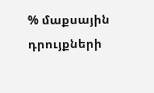% մաքսային դրույքների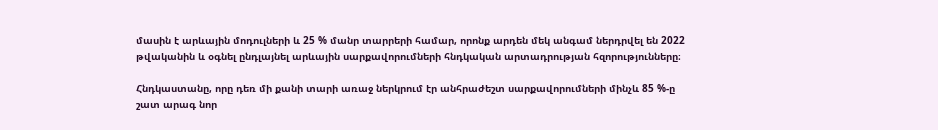մասին է արևային մոդուլների և 25 % մանր տարրերի համար, որոնք արդեն մեկ անգամ ներդրվել են 2022 թվականին և օգնել ընդլայնել արևային սարքավորումների հնդկական արտադրության հզորությունները։

Հնդկաստանը, որը դեռ մի քանի տարի առաջ ներկրում էր անհրաժեշտ սարքավորումների մինչև 85 %-ը շատ արագ նոր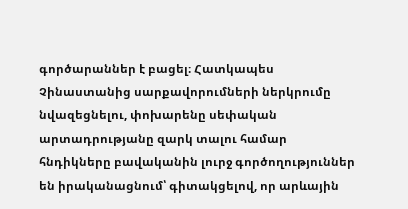գործարաններ է բացել։ Հատկապես Չինաստանից սարքավորումների ներկրումը նվազեցնելու, փոխարենը սեփական արտադրությանը զարկ տալու համար հնդիկները բավականին լուրջ գործողություններ են իրականացնում՝ գիտակցելով, որ արևային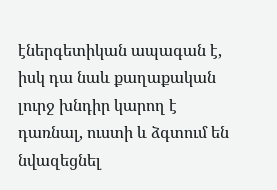էներգետիկան ապագան է, իսկ դա նաև քաղաքական լուրջ խնդիր կարող է դառնալ, ուստի և ձգտում են նվազեցնել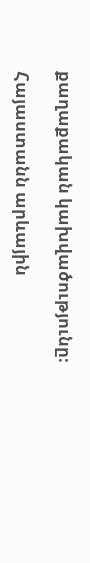քաղաքական կախվածությունը։

Հայաստանն արևային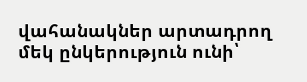վահանակներ արտադրող մեկ ընկերություն ունի՝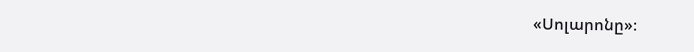«Սոլարոնը»։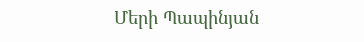Մերի Պապինյան